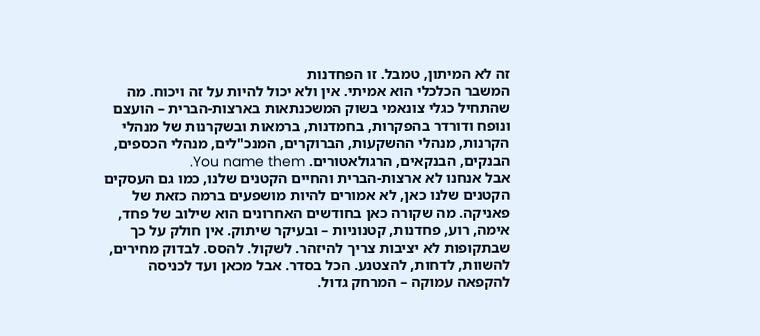זה לא המיתון, טמבל. זו הפחדנות
המשבר הכלכלי הוא אמיתי. אין ולא יכול להיות על זה ויכוח. מה שהתחיל כגלי צונאמי בשוק המשכנתאות בארצות-הברית – הועצם ונופח ודורדר בהפקרות, בחמדנות, ברמאות ובשקרנות של מנהלי הקרנות, מנהלי ההשקעות, הברוקרים, המנכ"לים, מנהלי הכספים, הבנקים, הבנקאים, הרגולאטורים. You name them.
אבל אנחנו לא ארצות-הברית והחיים הקטנים שלנו, כמו גם העסקים הקטנים שלנו כאן, לא אמורים להיות מושפעים ברמה כזאת של פאניקה. מה שקורה כאן בחודשים האחרונים הוא שילוב של פחד, אימה, רוע, פחדנות, קטנוניות – ובעיקר שיתוק. אין חולק על כך שבתקופות לא יציבות צריך להיזהר. לשקול. להסס. לבדוק מחירים, להשוות, לדחות, להצטנע. הכל בסדר. אבל מכאן ועד לכניסה להקפאה עמוקה – המרחק גדול.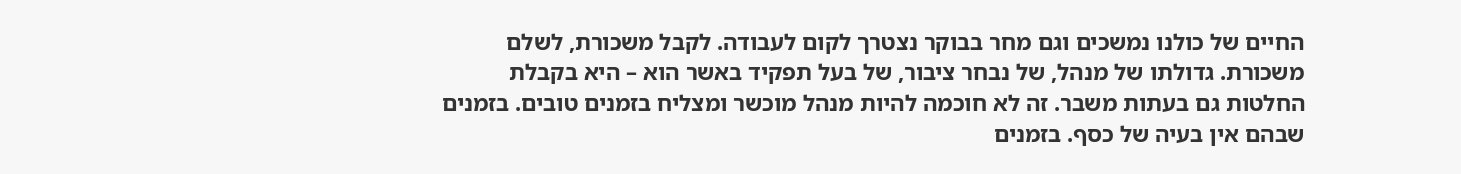החיים של כולנו נמשכים וגם מחר בבוקר נצטרך לקום לעבודה. לקבל משכורת, לשלם משכורת. גדולתו של מנהל, של נבחר ציבור, של בעל תפקיד באשר הוא – היא בקבלת החלטות גם בעתות משבר. זה לא חוכמה להיות מנהל מוכשר ומצליח בזמנים טובים. בזמנים שבהם אין בעיה של כסף. בזמנים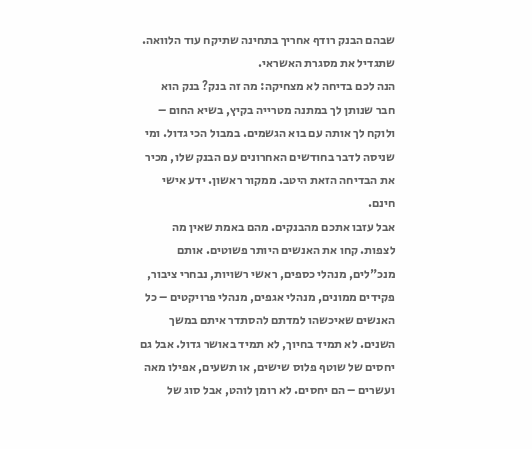שבהם הבנק רודף אחריך בתחינה שתיקח עוד הלוואה. שתגדיל את מסגרת האשראי.
הנה לכם בדיחה לא מצחיקה: מה זה בנק? בנק הוא חבר שנותן לך במתנה מטרייה בקיץ, בשיא החום – ולוקח לך אותה עם בוא הגשמים. במבול הכי גדול. ומי שניסה לדבר בחודשים האחרונים עם הבנק שלו, מכיר את הבדיחה הזאת היטב. ממקור ראשון. ידע אישי חינם.
אבל עזבו אתכם מהבנקים. מהם באמת שאין מה לצפות. קחו את האנשים היותר פשוטים. אותם מנכ"לים, מנהלי כספים, ראשי רשויות, נבחרי ציבור, פקידים ממונים, מנהלי אגפים, מנהלי פרויקטים – כל האנשים שאיכשהו למדתם להסתדר איתם במשך השנים. לא תמיד בחיוך, לא תמיד באושר גדול. אבל גם יחסים של שוטף פלוס שישים, או תשעים, אפילו מאה ועשרים – הם יחסים. לא רומן לוהט, אבל סוג של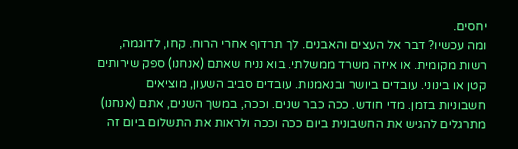יחסים.
ומה עכשיו? דבר אל העצים והאבנים. לך תרדוף אחרי הרוח. קחו, לדוגמה, רשות מקומית. או איזה משרד ממשלתי. בוא נניח שאתם (אנחנו) ספק שירותים קטן או בינוני. עובדים ביושר ובנאמנות. עובדים סביב השעון, מוציאים חשבוניות בזמן. מדי חודש. ככה כבר שנים. וככה, במשך השנים, אתם (אנחנו) מתרגלים להגיש את החשבונית ביום ככה וככה ולראות את התשלום ביום זה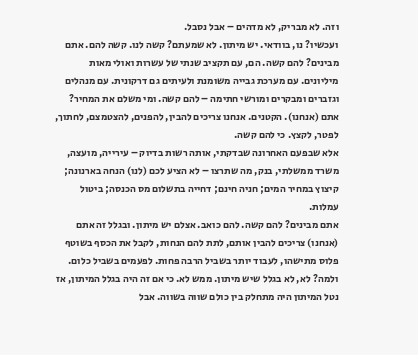וזה. לא מבריק, לא מדהים – אבל נסבל.
ועכשיו? נו, בוודאי. יש מיתון. לא שמעתם? קשה לנו. קשה להם. אתם מבינים? להם קשה. הם, עם תקציב שנתי של עשרות ואולי מאות מיליונים. עם מערכת גבייה משומנת ולעיתים גם דרקונית. עם מנהלים וגזברים ומבקרים ומורשי חתימה – להם קשה. ומי משלם את המחיר? אתם (אנחנו). הקטנים. אנחנו צריכים להבין, להפנים, להצטמצם, לחתוך, לפטר, לקצץ. כי להם קשה.
אלא שבפעם האחרונה שבדקתי, אותה רשות בדיוק – עירייה, מועצה, משרד ממשלתי, בנק, מה שתרצו – לא הציע לכם (לנו) הנחה בארנונה; קיצוץ במחיר המים; חניה חינם; דחייה בתשלום מס הכנסה; ביטול עמלות.
אתם מבינים? להם קשה. להם כואב. אצלם יש מיתון. ובגלל זה אתם (אנחנו) צריכים להבין אותם, לתת להם הנחות, לקבל את הכסף בשוטף פלוס מתישהו, לעבוד יותר בשביל הרבה פחות. לפעמים בשביל כלום.
ולמה? לא, לא בגלל שיש מיתון. ממש לא. כי אם זה היה בגלל המיתון, אז נטל המיתון היה מתחלק בין כולם שווה בשווה. אבל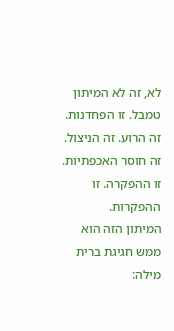לא, זה לא המיתון טמבל. זו הפחדנות. זה הרוע. זה הניצול. זה חוסר האכפתיות. זו ההפקרה. זו ההפקרות.
המיתון הזה הוא ממש חגיגת ברית מילה: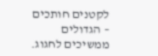לקטנים חותכים – הגדולים ממשיכים לחגוג.